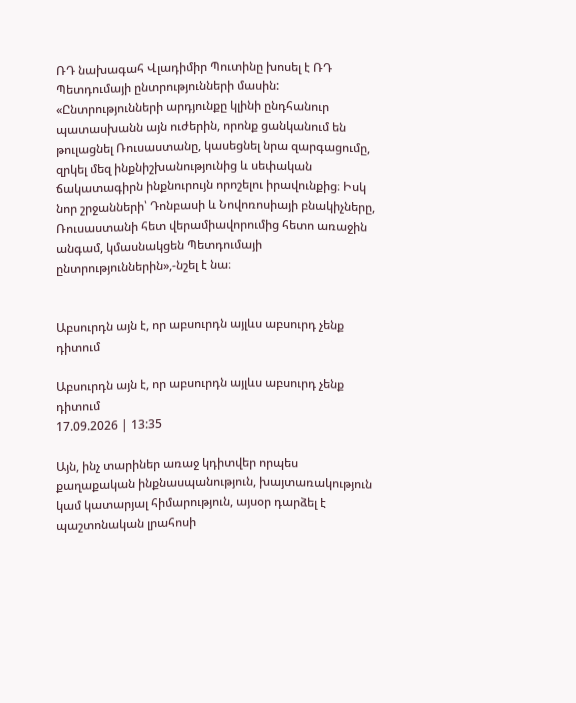ՌԴ նախագահ Վլադիմիր Պուտինը խոսել է ՌԴ Պետդումայի ընտրությունների մասին: «Ընտրությունների արդյունքը կլինի ընդհանուր պատասխանն այն ուժերին, որոնք ցանկանում են թուլացնել Ռուսաստանը, կասեցնել նրա զարգացումը, զրկել մեզ ինքնիշխանությունից և սեփական ճակատագիրն ինքնուրույն որոշելու իրավունքից։ Իսկ նոր շրջանների՝ Դոնբասի և Նովոռոսիայի բնակիչները, Ռուսաստանի հետ վերամիավորումից հետո առաջին անգամ, կմասնակցեն Պետդումայի ընտրություններին»,-նշել է նա։


Աբսուրդն այն է, որ աբսուրդն այլևս աբսուրդ չենք դիտում

Աբսուրդն այն է, որ աբսուրդն այլևս աբսուրդ չենք դիտում
17.09.2026 | 13:35

Այն, ինչ տարիներ առաջ կդիտվեր որպես քաղաքական ինքնասպանություն, խայտառակություն կամ կատարյալ հիմարություն, այսօր դարձել է պաշտոնական լրահոսի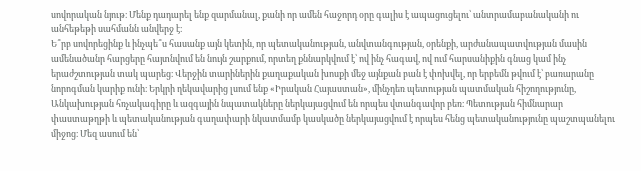սովորական նյութ։ Մենք դադարել ենք զարմանալ, քանի որ ամեն հաջորդ օրը գալիս է ապացուցելու՝ անտրամաբանականի ու անհեթեթի սահմանն անվերջ է։
Ե՞րբ սովորեցինք և ինչպե՞ս հասանք այն կետին, որ պետականության, անվտանգության, օրենքի, արժանապատվության մասին ամենածանր հարցերը հայտնվում են նույն շարքում, որտեղ քննարկվում է՝ ով ինչ հագավ, ով ում հարսանիքին գնաց կամ ինչ երաժշտության տակ պարեց։ Վերջին տարիներին քաղաքական խոսքի մեջ այնքան բան է փոխվել, որ երբեմն թվում է՝ բառարանը նորոգման կարիք ունի։ Երկրի ղեկավարից լսում ենք «Իրական Հայաստան», մինչդեռ պետության պատմական հիշողությունը, Անկախության հռչակագիրը և ազգային նպատակները ներկայացվում են որպես վտանգավոր բեռ։ Պետության հիմնարար փաստաթղթի և պետականության գաղափարի նկատմամբ կասկածը ներկայացվում է որպես հենց պետականությունը պաշտպանելու միջոց։ Մեզ ասում են՝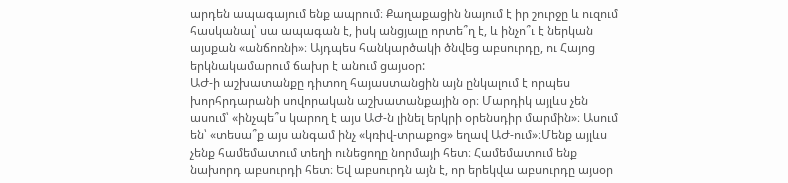արդեն ապագայում ենք ապրում։ Քաղաքացին նայում է իր շուրջը և ուզում հասկանալ՝ սա ապագան է, իսկ անցյալը որտե՞ղ է, և ինչո՞ւ է ներկան այսքան «անճոռնի»։ Այդպես հանկարծակի ծնվեց աբսուրդը, ու Հայոց երկնակամարում ճախր է անում ցայսօր:
ԱԺ-ի աշխատանքը դիտող հայաստանցին այն ընկալում է որպես խորհրդարանի սովորական աշխատանքային օր։ Մարդիկ այլևս չեն ասում՝ «ինչպե՞ս կարող է այս ԱԺ-ն լինել երկրի օրենսդիր մարմին»։ Ասում են՝ «տեսա՞ք այս անգամ ինչ «կռիվ-տրաքոց» եղավ ԱԺ-ում»։Մենք այլևս չենք համեմատում տեղի ունեցողը նորմայի հետ։ Համեմատում ենք նախորդ աբսուրդի հետ։ Եվ աբսուրդն այն է, որ երեկվա աբսուրդը այսօր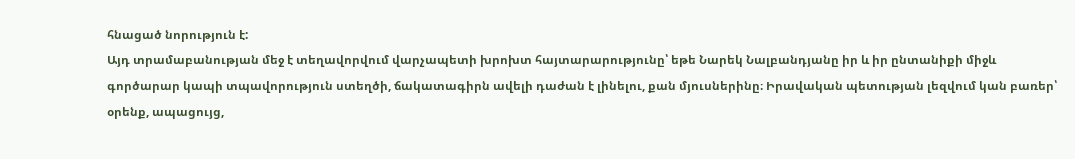հնացած նորություն է:
Այդ տրամաբանության մեջ է տեղավորվում վարչապետի խրոխտ հայտարարությունը՝ եթե Նարեկ Նալբանդյանը իր և իր ընտանիքի միջև գործարար կապի տպավորություն ստեղծի, ճակատագիրն ավելի դաժան է լինելու, քան մյուսներինը։ Իրավական պետության լեզվում կան բառեր՝ օրենք, ապացույց,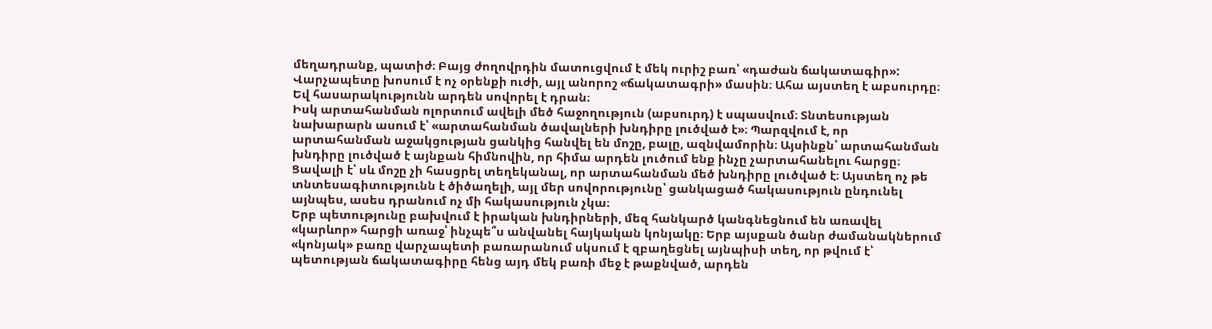մեղադրանք, պատիժ։ Բայց ժողովրդին մատուցվում է մեկ ուրիշ բառ՝ «դաժան ճակատագիր»: Վարչապետը խոսում է ոչ օրենքի ուժի, այլ անորոշ «ճակատագրի» մասին։ Ահա այստեղ է աբսուրդը։ Եվ հասարակությունն արդեն սովորել է դրան։
Իսկ արտահանման ոլորտում ավելի մեծ հաջողություն (աբսուրդ) է սպասվում։ Տնտեսության նախարարն ասում է՝ «արտահանման ծավալների խնդիրը լուծված է»։ Պարզվում է, որ արտահանման աջակցության ցանկից հանվել են մոշը, բալը, ազնվամորին։ Այսինքն՝ արտահանման խնդիրը լուծված է այնքան հիմնովին, որ հիմա արդեն լուծում ենք ինչը չարտահանելու հարցը։ Ցավալի է՝ սև մոշը չի հասցրել տեղեկանալ, որ արտահանման մեծ խնդիրը լուծված է։ Այստեղ ոչ թե տնտեսագիտությունն է ծիծաղելի, այլ մեր սովորությունը՝ ցանկացած հակասություն ընդունել այնպես, ասես դրանում ոչ մի հակասություն չկա։
Երբ պետությունը բախվում է իրական խնդիրների, մեզ հանկարծ կանգնեցնում են առավել «կարևոր» հարցի առաջ՝ ինչպե՞ս անվանել հայկական կոնյակը։ Երբ այսքան ծանր ժամանակներում «կոնյակ» բառը վարչապետի բառարանում սկսում է զբաղեցնել այնպիսի տեղ, որ թվում է՝ պետության ճակատագիրը հենց այդ մեկ բառի մեջ է թաքնված, արդեն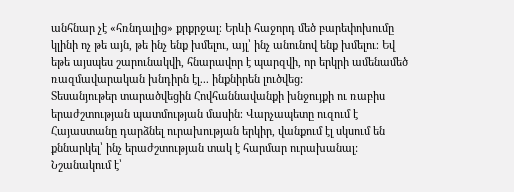անհնար չէ «հռնդալից» քրքրջալ։ Երևի հաջորդ մեծ բարեփոխումը կլինի ոչ թե այն, թե ինչ ենք խմելու, այլ՝ ինչ անունով ենք խմելու։ Եվ եթե այսպես շարունակվի, հնարավոր է պարզվի, որ երկրի ամենամեծ ռազմավարական խնդիրն էլ... ինքնիրեն լուծվեց:
Տեսանյութեր տարածվեցին Հովհաննավանքի խնջույքի ու ռաբիս երաժշտության պատմության մասին։ Վարչապետը ուզում է Հայաստանը դարձնել ուրախության երկիր, վանքում էլ սկսում են քննարկել՝ ինչ երաժշտության տակ է հարմար ուրախանալ: Նշանակում է՝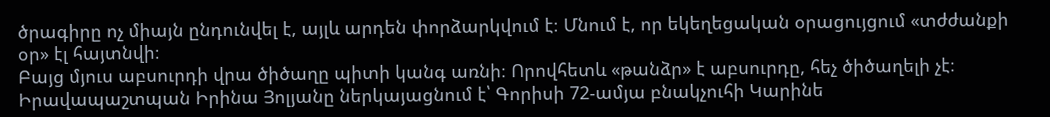ծրագիրը ոչ միայն ընդունվել է, այլև արդեն փորձարկվում է։ Մնում է, որ եկեղեցական օրացույցում «տժժանքի օր» էլ հայտնվի։
Բայց մյուս աբսուրդի վրա ծիծաղը պիտի կանգ առնի։ Որովհետև «թանձր» է աբսուրդը, հեչ ծիծաղելի չէ։ Իրավապաշտպան Իրինա Յոլյանը ներկայացնում է՝ Գորիսի 72-ամյա բնակչուհի Կարինե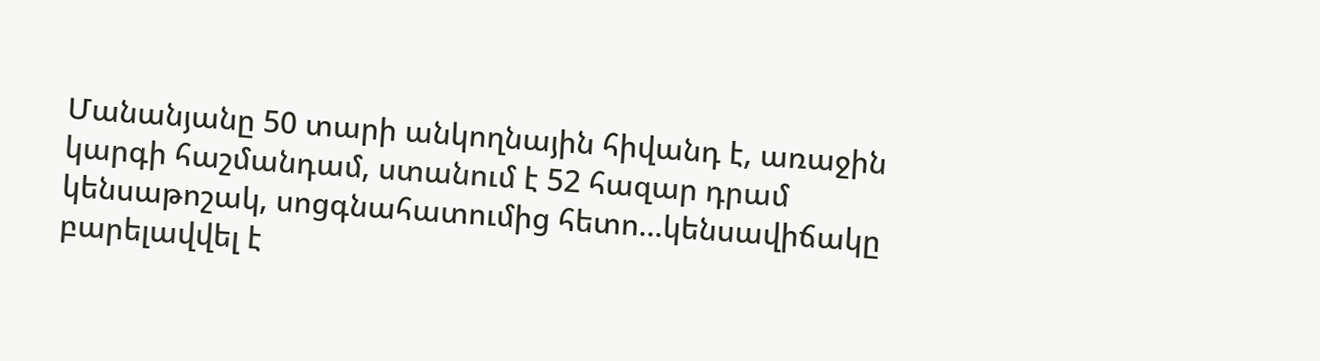Մանանյանը 50 տարի անկողնային հիվանդ է, առաջին կարգի հաշմանդամ, ստանում է 52 հազար դրամ կենսաթոշակ, սոցգնահատումից հետո...կենսավիճակը բարելավվել է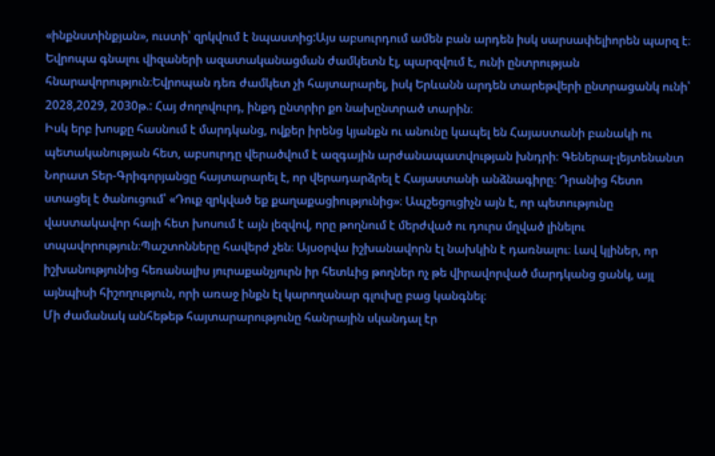«ինքնստինքյան», ուստի՝ զրկվում է նպաստից:Այս աբսուրդում ամեն բան արդեն իսկ սարսափելիորեն պարզ է։
Եվրոպա գնալու վիզաների ազատականացման ժամկետն էլ, պարզվում է, ունի ընտրության հնարավորություն։Եվրոպան դեռ ժամկետ չի հայտարարել, իսկ Երևանն արդեն տարեթվերի ընտրացանկ ունի՝ 2028,2029, 2030թ.: Հայ ժողովուրդ, ինքդ ընտրիր քո նախընտրած տարին։
Իսկ երբ խոսքը հասնում է մարդկանց, ովքեր իրենց կյանքն ու անունը կապել են Հայաստանի բանակի ու պետականության հետ, աբսուրդը վերածվում է ազգային արժանապատվության խնդրի։ Գեներալ-լեյտենանտ Նորատ Տեր-Գրիգորյանցը հայտարարել է, որ վերադարձրել է Հայաստանի անձնագիրը։ Դրանից հետո ստացել է ծանուցում՝ «Դուք զրկված եք քաղաքացիությունից»։ Ապշեցուցիչն այն է, որ պետությունը վաստակավոր հայի հետ խոսում է այն լեզվով, որը թողնում է մերժված ու դուրս մղված լինելու տպավորություն։Պաշտոնները հավերժ չեն։ Այսօրվա իշխանավորն էլ նախկին է դառնալու։ Լավ կլիներ, որ իշխանությունից հեռանալիս յուրաքանչյուրն իր հետևից թողներ ոչ թե վիրավորված մարդկանց ցանկ, այլ այնպիսի հիշողություն, որի առաջ ինքն էլ կարողանար գլուխը բաց կանգնել։
Մի ժամանակ անհեթեթ հայտարարությունը հանրային սկանդալ էր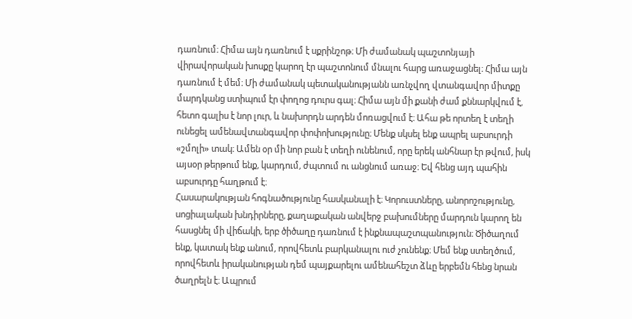դառնում։ Հիմա այն դառնում է սքրինշոթ։ Մի ժամանակ պաշտոնյայի վիրավորական խոսքը կարող էր պաշտոնում մնալու հարց առաջացնել։ Հիմա այն դառնում է մեմ։ Մի ժամանակ պետականությանն առնչվող վտանգավոր միտքը մարդկանց ստիպում էր փողոց դուրս գալ։ Հիմա այն մի քանի ժամ քննարկվում է, հետո գալիս է նոր լուր, և նախորդն արդեն մոռացվում է։ Ահա թե որտեղ է տեղի ունեցել ամենավտանգավոր փոփոխությունը։ Մենք սկսել ենք ապրել աբսուրդի «շմոլի» տակ։ Ամեն օր մի նոր բան է տեղի ունենում, որը երեկ անհնար էր թվում, իսկ այսօր թերթում ենք, կարդում, ժպտում ու անցնում առաջ։ Եվ հենց այդ պահին աբսուրդը հաղթում է։
Հասարակության հոգնածությունը հասկանալի է։ Կորուստները, անորոշությունը, սոցիալական խնդիրները, քաղաքական անվերջ բախումները մարդուն կարող են հասցնել մի վիճակի, երբ ծիծաղը դառնում է ինքնապաշտպանություն։ Ծիծաղում ենք, կատակ ենք անում, որովհետև բարկանալու ուժ չունենք։ Մեմ ենք ստեղծում, որովհետև իրականության դեմ պայքարելու ամենահեշտ ձևը երբեմն հենց նրան ծաղրելն է։ Ապրում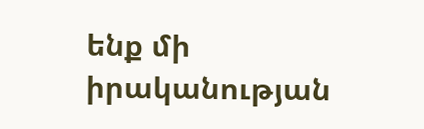ենք մի իրականության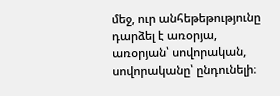մեջ, ուր անհեթեթությունը դարձել է առօրյա, առօրյան՝ սովորական, սովորականը՝ ընդունելի։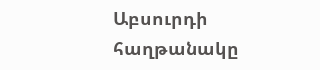Աբսուրդի հաղթանակը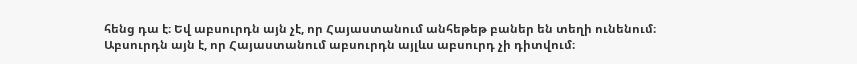հենց դա է։ Եվ աբսուրդն այն չէ, որ Հայաստանում անհեթեթ բաներ են տեղի ունենում։ Աբսուրդն այն է, որ Հայաստանում աբսուրդն այլևս աբսուրդ չի դիտվում։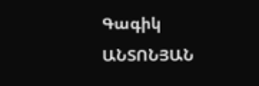Գագիկ ԱՆՏՈՆՅԱՆ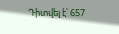Դիտվել է՝ 657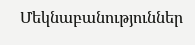Մեկնաբանություններ